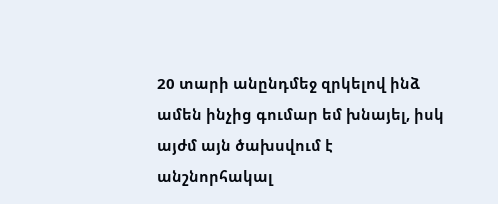20 տարի անընդմեջ զրկելով ինձ ամեն ինչից գումար եմ խնայել, իսկ այժմ այն ծախսվում է անշնորհակալ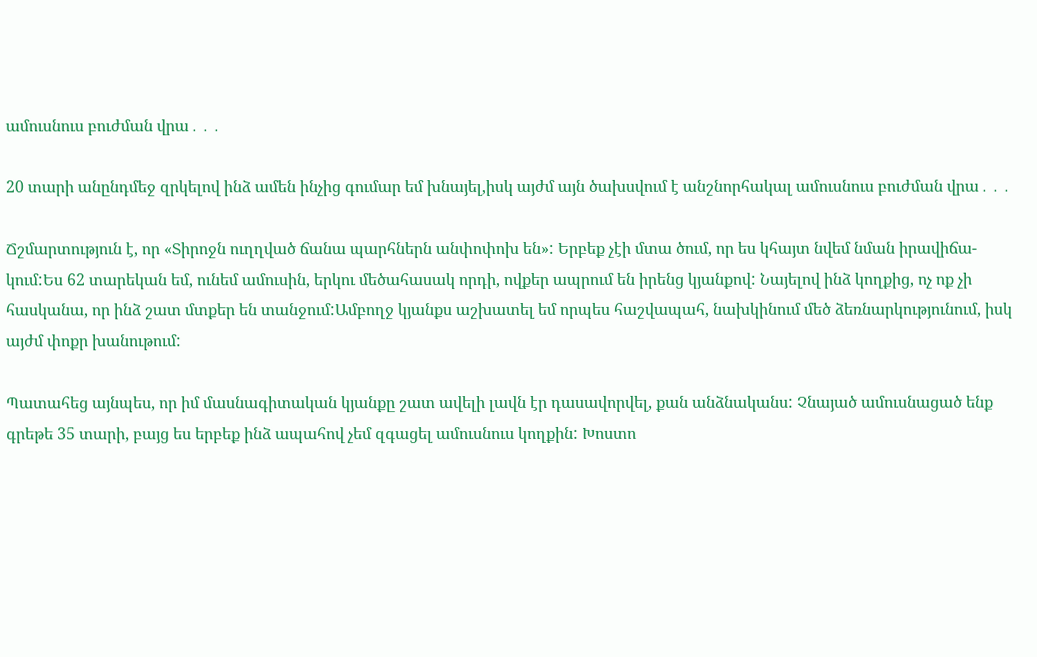ամուսնուս բուժման վրա․․․

20 տարի անընդմեջ զրկելով ինձ ամեն ինչից գումար եմ խնայել,իսկ այժմ այն ծախսվում է անշնորհակալ ամուսնուս բուժման վրա․․․

Ճշմարտություն է, որ «Տիրոջն ուղղված ճանա պարհներն անփոփոխ են»: Երբեք չէի մտա ծում, որ ես կհայտ նվեմ նման իրավիճա-կում:Ես 62 տարեկան եմ, ունեմ ամուսին, երկու մեծահասակ որդի, ովքեր ապրում են իրենց կյանքով: Նայելով ինձ կողքից, ոչ ոք չի հասկանա, որ ինձ շատ մտքեր են տանջում:Ամբողջ կյանքս աշխատել եմ որպես հաշվապահ, նախկինում մեծ ձեռնարկությունում, իսկ այժմ փոքր խանութում:

Պատահեց այնպես, որ իմ մասնագիտական կյանքը շատ ավելի լավն էր դասավորվել, քան անձնականս: Չնայած ամուսնացած ենք գրեթե 35 տարի, բայց ես երբեք ինձ ապահով չեմ զգացել ամուսնուս կողքին: Խոստո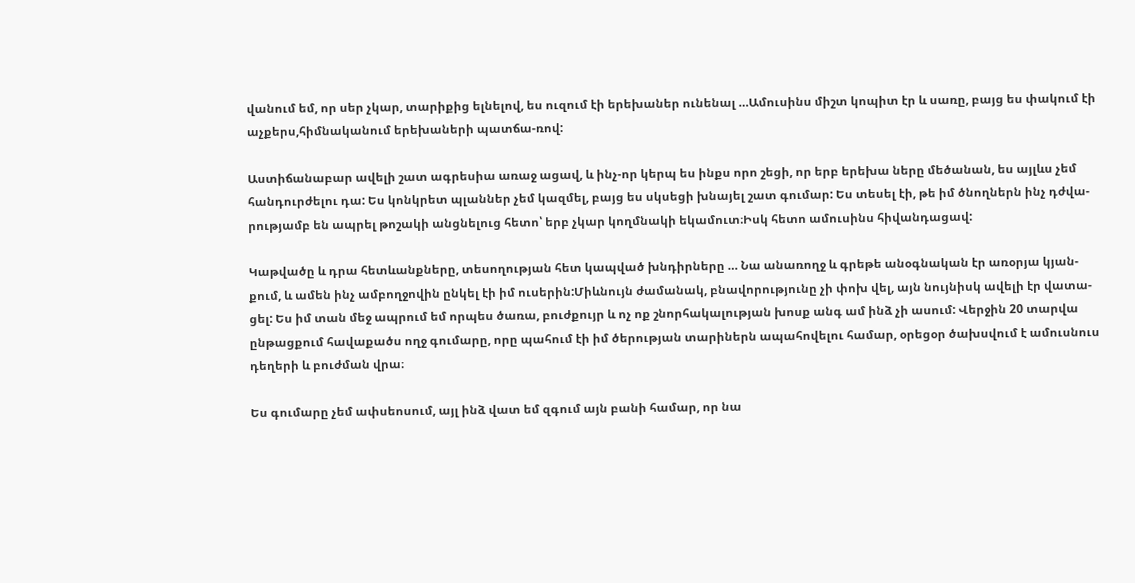վանում եմ, որ սեր չկար, տարիքից ելնելով, ես ուզում էի երեխաներ ունենալ …Ամուսինս միշտ կոպիտ էր և սառը, բայց ես փակում էի աչքերս,հիմնականում երեխաների պատճա-ռով:

Աստիճանաբար ավելի շատ ագրեսիա առաջ ացավ, և ինչ-որ կերպ ես ինքս որո շեցի, որ երբ երեխա ները մեծանան, ես այլևս չեմ հանդուրժելու դա: Ես կոնկրետ պլաններ չեմ կազմել, բայց ես սկսեցի խնայել շատ գումար: Ես տեսել էի, թե իմ ծնողներն ինչ դժվա-րությամբ են ապրել թոշակի անցնելուց հետո՝ երբ չկար կողմնակի եկամուտ։Իսկ հետո ամուսինս հիվանդացավ:

Կաթվածը և դրա հետևանքները, տեսողության հետ կապված խնդիրները … Նա անառողջ և գրեթե անօգնական էր առօրյա կյան-քում, և ամեն ինչ ամբողջովին ընկել էի իմ ուսերին:Միևնույն ժամանակ, բնավորությունը չի փոխ վել, այն նույնիսկ ավելի էր վատա-ցել: Ես իմ տան մեջ ապրում եմ որպես ծառա, բուժքույր և ոչ ոք շնորհակալության խոսք անգ ամ ինձ չի ասում: Վերջին 20 տարվա ընթացքում հավաքածս ողջ գումարը, որը պահում էի իմ ծերության տարիներն ապահովելու համար, օրեցօր ծախսվում է ամուսնուս դեղերի և բուժման վրա։

Ես գումարը չեմ ափսեոսում, այլ ինձ վատ եմ զգում այն բանի համար, որ նա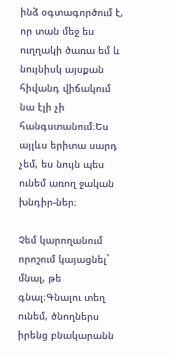ինձ օգտագործում է, որ տան մեջ ես ուղղակի ծառա եմ և նույնիսկ այսքան հիվանդ վիճակում նա էլի չի հանգստանում։Ես այլևս երիտա սարդ չեմ, ես նույն պես ունեմ առող ջական խնդիր-ներ։

Չեմ կարողանում որոշում կայացնել` մնալ, թե գնալ։Գնալու տեղ ունեմ, ծնողներս իրենց բնակարանն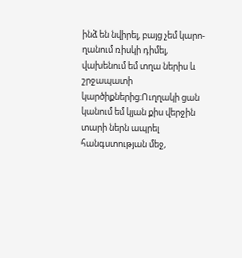ինձ են նվիրել, բայց չեմ կարո-ղանում ռիսկի դիմել, վախենում եմ տղա ներիս և շրջապատի կարծիքներից։Ուղղակի ցան կանում եմ կյան քիս վերջին տարի ներն ապրել հանգստության մեջ,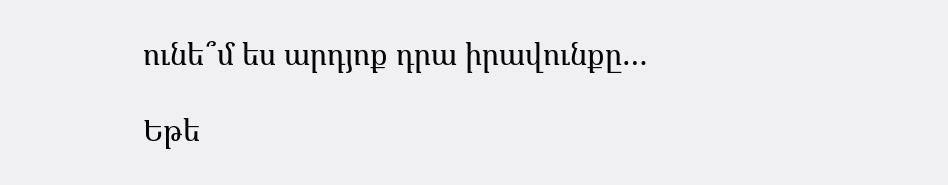ունե՞մ ես արդյոք դրա իրավունքը…

Եթե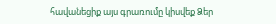հավանեցիք այս գրառումը կիսվեք Ձեր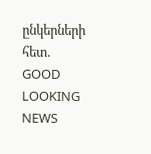ընկերների հետ.
GOOD LOOKING NEWS